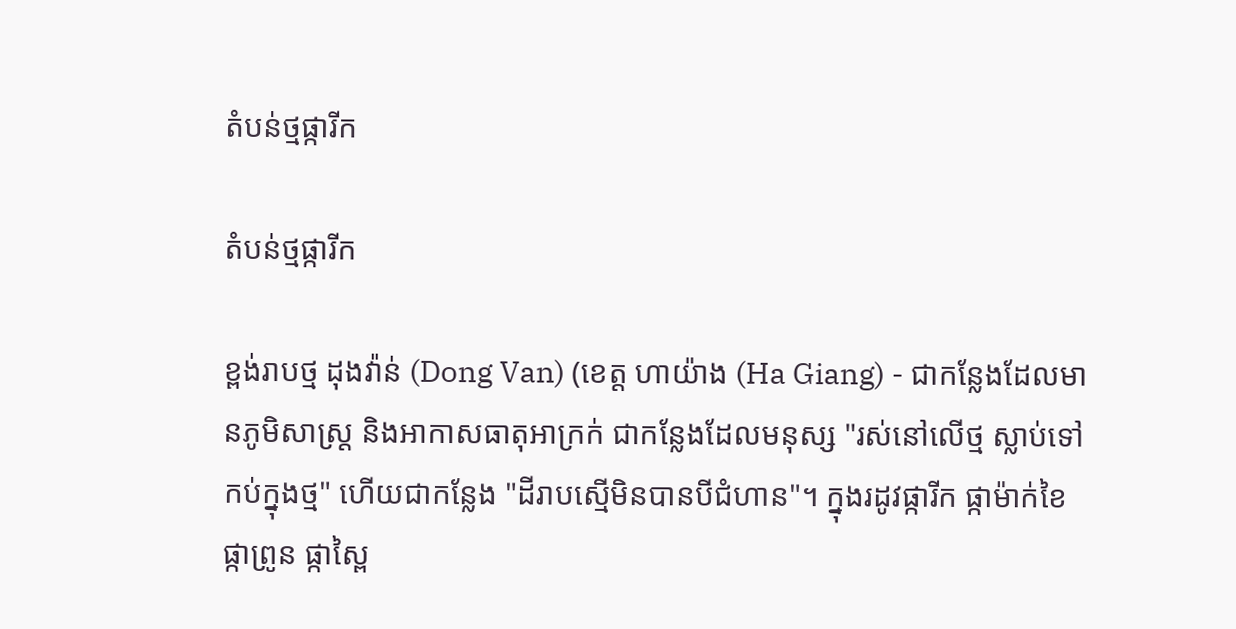តំបន់ថ្មផ្ការីក

តំបន់ថ្មផ្ការីក

ខ្ពង់រាបថ្ម ដុងវ៉ាន់ (Dong Van) (ខេត្ត ហាយ៉ាង (Ha Giang) - ជាកន្លែងដែលមានភូមិសាស្ត្រ និងអាកាសធាតុអាក្រក់ ជាកន្លែងដែលមនុស្ស "រស់នៅលើថ្ម ស្លាប់ទៅកប់ក្នុងថ្ម" ហើយជាកន្លែង "ដីរាបស្មើមិនបានបីជំហាន"។ ក្នុងរដូវផ្ការីក ផ្កាម៉ាក់ខៃ ផ្កាព្រូន ផ្កាស្ពៃ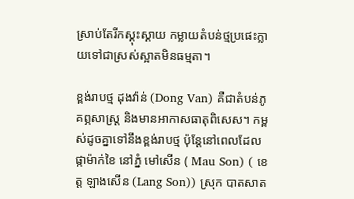ស្រាប់តែរីកស្គុះស្គាយ កម្លាយតំបន់ថ្មប្រផេះក្លាយទៅជាស្រស់ស្អាតមិនធម្មតា។

ខ្ពង់រាបថ្ម ដុងវ៉ាន់ (Dong Van) គឺជាតំបន់ភូគព្ភសាស្ត្រ និងមានអាកាសធាតុពិសេស។ កម្ពស់ដូចគ្នាទៅនឹងខ្ពង់រាបថ្ម ប៉ុន្តែនៅពេលដែលផ្កាម៉ាក់ខៃ នៅភ្នំ មៅសើន ( Mau Son) ( ខេត្ត ឡាងសើន (Lang Son)) ស្រុក បាតសាត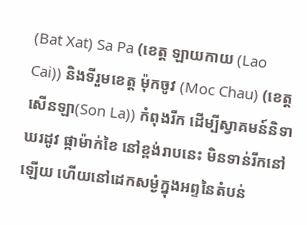(Bat Xat) Sa Pa (ខេត្ត ឡាយកាយ (Lao Cai)) និងទីរួមខេត្ត ម៉ុកចូវ (Moc Chau) (ខេត្ត សើនឡា(Son La)) កំពុងរីក ដើម្បីស្វាគមន៍និទាឃរដូវ ផ្កាម៉ាក់ខៃ នៅខ្ពង់រាបនេះ មិនទាន់រីកនៅឡើយ ហើយនៅដេកសម្ងំក្នុងអព្ទនៃតំបន់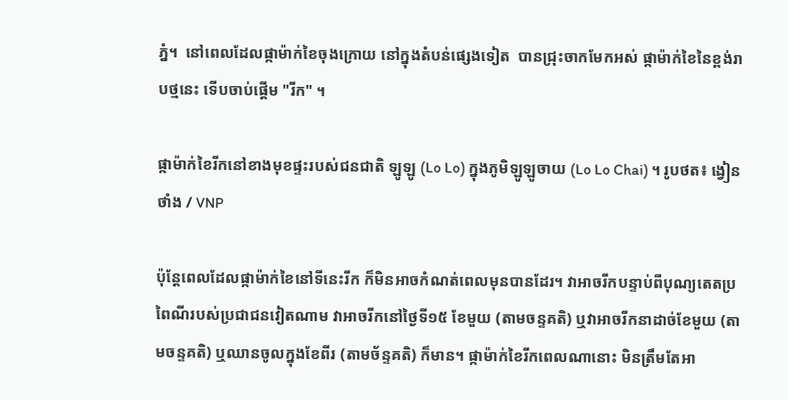ភ្នំ។  នៅពេលដែលផ្កាម៉ាក់ខៃចុងក្រោយ នៅក្នុងតំបន់ផ្សេងទៀត  បានជ្រុះចាកមែកអស់ ផ្កាម៉ាក់ខៃនៃខ្ពង់រាបថ្មនេះ ទើបចាប់ផ្តើម "រីក" ។

ផ្កាម៉ាក់ខៃរីកនៅខាងមុខផ្ទះរបស់ជនជាតិ ឡូឡូ (Lo Lo) ក្នុងភូមិឡូឡូចាយ (Lo Lo Chai) ។ រូបថត៖ ង្វៀនថាំង / VNP

ប៉ុន្តែពេលដែលផ្កាម៉ាក់ខៃនៅទីនេះរីក ក៏មិនអាចកំណត់ពេលមុនបានដែរ។ វាអាចរីកបន្ទាប់ពីបុណ្យតេតប្រពៃណីរបស់ប្រជាជនវៀតណាម វាអាចរីកនៅថ្ងៃទី១៥ ខែមួយ (តាមចន្ទគតិ) ឬវាអាចរីកនាដាច់ខែមួយ (តាមចន្ទគតិ) ឬឈានចូលក្នុងខែពីរ (តាមច័ន្ទគតិ) ក៏មាន។ ផ្កាម៉ាក់ខៃរីកពេលណានោះ មិនត្រឹមតែអា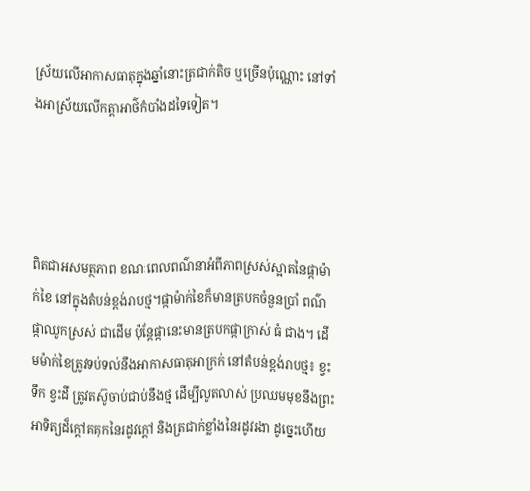ស្រ័យលើអាកាសធាតុក្នុងឆ្នាំនោះត្រជាក់តិច ឬច្រើនប៉ុណ្ណោះ នៅទាំងអាស្រ័យលើកត្តាអាថ៌កំបាំងដទៃទៀត។




ពិតជាអសមត្ថភាព ខណៈពេលពណ៌នាអំពីភាពស្រស់ស្អាតនៃផ្កាម៉ាក់ខៃ នៅក្នុងតំបន់ខ្ពង់រាបថ្ម។ផ្កាម៉ាក់ខៃក៏មានត្របកចំនួនប្រាំ ពណ៌ផ្កាឈូកស្រស់ ជាដើម ប៉ុន្តែផ្កានេះមានត្របកផ្កាក្រាស់ ធំ ជាង។ ដើមម៉ាក់ខៃត្រូវទប់ទល់នឹងអាកាសធាតុអាក្រក់ នៅតំបន់ខ្ពង់រាបថ្ម៖ ខ្វះទឹក ខ្វះដី ត្រូវតស៊ូចាប់ជាប់នឹងថ្ម ដើម្បីលូតលាស់ ប្រឈមមុខនឹងព្រះអាទិត្យដ៏ក្ដៅគគុកនៃរដូវក្តៅ និងត្រជាក់ខ្លាំងនៃរដូវរងា ដូច្នេះហើយ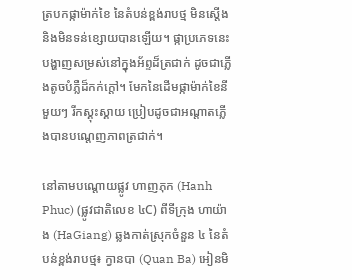ត្របកផ្កាម៉ាក់ខៃ នៃតំបន់ខ្ពង់រាបថ្ម មិនស្តើង និងមិនទន់ខ្សោយបានឡើយ។ ផ្កាប្រភេទនេះបង្ហាញសម្រស់នៅក្នុងអ័ព្ទដ៏ត្រជាក់ ដូចជាភ្លើងតូចបំភ្លឺដ៏កក់ក្តៅ។ មែកនៃដើមផ្កាម៉ាក់ខៃនីមួយៗ រីកស្គុះស្គាយ ប្រៀបដូចជាអណ្តាតភ្លើងបានបណ្តេញភាពត្រជាក់។

នៅតាមបណ្តោយផ្លូវ ហាញភុក (Hanh Phuc) (ផ្លូវជាតិលេខ ៤C) ពីទីក្រុង ហាយ៉ាង (HaGiang) ឆ្លងកាត់ស្រុកចំនួន ៤ នៃតំបន់ខ្ពង់រាបថ្ម៖ ក្វានបា (Quan Ba) អៀនមិ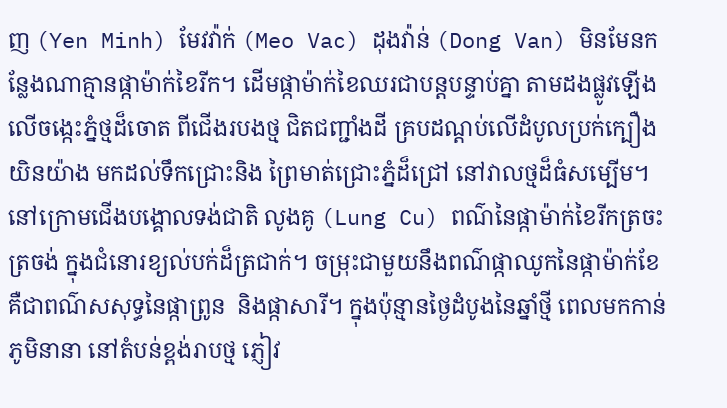ញ (Yen Minh) មែវវ៉ាក់ (Meo Vac) ដុងវ៉ាន់ (Dong Van) មិនមែនកន្លែងណាគ្មានផ្កាម៉ាក់ខៃរីក។ ដើមផ្កាម៉ាក់ខៃឈរជាបន្តបន្ទាប់គ្នា តាមដងផ្លូវឡើងលើចង្កេះភ្នំថ្មដ៏ចោត ពីជើងរបងថ្ម ជិតជញ្ជាំងដី គ្របដណ្តប់លើដំបូលប្រក់ក្បឿង យិនយ៉ាង មកដល់ទឹកជ្រោះនិង ព្រៃមាត់ជ្រោះភ្នំដ៏ជ្រៅ នៅវាលថ្មដ៏ធំសម្បើម។ នៅក្រោមជើងបង្គោលទង់ជាតិ លូងគូ (Lung Cu) ពណ៌នៃផ្កាម៉ាក់ខៃរីកត្រចះត្រចង់ ក្នុងជំនោរខ្យល់បក់ដ៏ត្រជាក់។ ចម្រុះជាមួយនឹងពណ៌ផ្កាឈូកនៃផ្កាម៉ាក់ខែ គឺជាពណ៌សសុទ្ធនៃផ្កាព្រូន  និងផ្កាសារី។ ក្នុងប៉ុន្មានថ្ងៃដំបូងនៃឆ្នាំថ្មី ពេលមកកាន់ភូមិនានា នៅតំបន់ខ្ពង់រាបថ្ម ភ្ញៀវ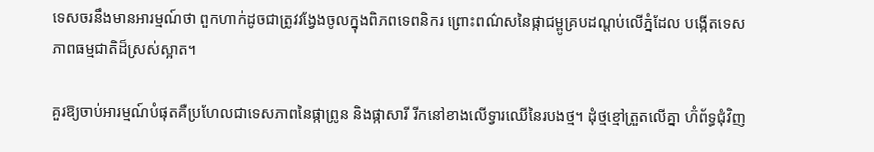ទេសចរនឹងមានអារម្មណ៍ថា ពួកហាក់ដូចជាត្រូវវង្វែងចូលក្នុងពិភពទេពនិករ ព្រោះពណ៌សនៃផ្កាជម្ពូគ្របដណ្តប់លើភ្នំដែល បង្កើតទេសភាពធម្មជាតិដ៏ស្រស់ស្អាត។

គួរឱ្យចាប់អារម្មណ៍បំផុតគឺប្រហែលជាទេសភាពនៃផ្កាព្រូន និងផ្កាសារី រីកនៅខាងលើទ្វារឈើនៃរបងថ្ម។ ដុំថ្មខ្មៅត្រួតលើគ្នា ហ៊ំព័ទ្ធជុំវិញ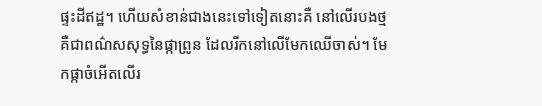ផ្ទះដីឥដ្ឋ។ ហើយសំខាន់ជាងនេះទៅទៀតនោះគឺ នៅលើរបងថ្មគឺជាពណ៌សសុទ្ធនៃផ្កាព្រូន ដែលរីកនៅលើមែកឈើចាស់។ មែកផ្កាចំអើតលើរ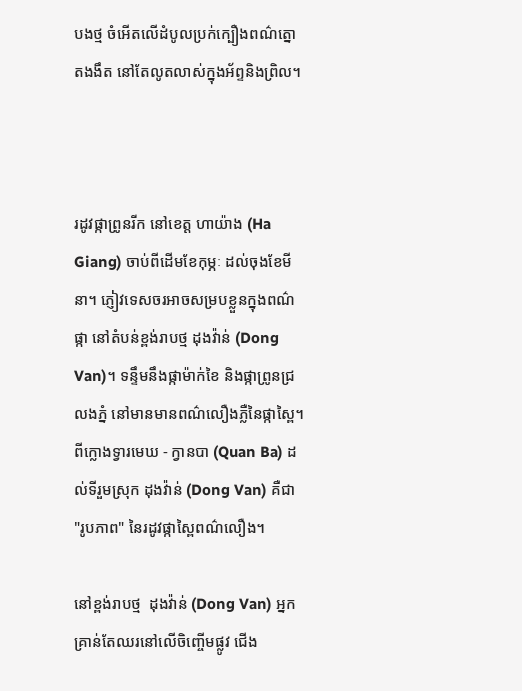បងថ្ម ចំអើតលើដំបូលប្រក់ក្បឿងពណ៌ត្នោតងងឹត នៅតែលូតលាស់ក្នុងអ័ព្ទនិងព្រិល។



រដូវផ្កាព្រូនរីក នៅខេត្ត ហាយ៉ាង (Ha Giang) ចាប់ពីដើមខែកុម្ភៈ ដល់ចុងខែមីនា។ ភ្ញៀវទេសចរអាចសម្របខ្លួនក្នុងពណ៌ផ្កា នៅតំបន់ខ្ពង់រាបថ្ម ដុងវ៉ាន់ (Dong Van)។ ទន្ទឹមនឹងផ្កាម៉ាក់ខៃ និងផ្កាព្រូនជ្រលងភ្នំ នៅមានមានពណ៌លឿងភ្លឺនៃផ្កាស្ពៃ។ ពីក្លោងទ្វារមេឃ - ក្វានបា (Quan Ba) ដល់ទីរួមស្រុក ដុងវ៉ាន់ (Dong Van) គឺជា "រូបភាព" នៃរដូវផ្កាស្ពៃពណ៌លឿង។

នៅខ្ពង់រាបថ្ម  ដុងវ៉ាន់ (Dong Van) អ្នកគ្រាន់តែឈរនៅលើចិញ្ចើមផ្លូវ ជើង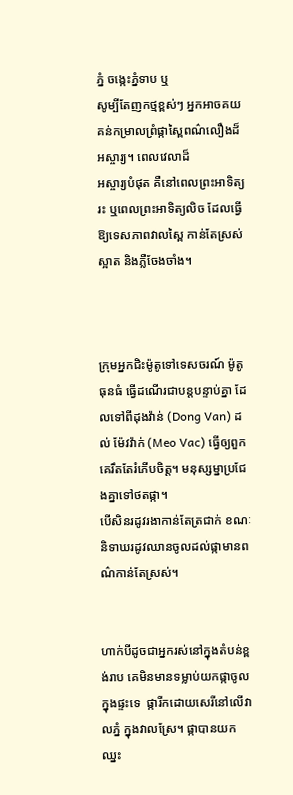ភ្នំ ចង្កេះភ្នំទាប ឬ
សូម្បីតែញកថ្មខ្ពស់ៗ អ្នកអាចគយគន់កម្រាលព្រំផ្កាស្ពៃពណ៌លឿងដ៏អស្ចារ្យ។ ពេលវេលាដ៏
អស្ចារ្យបំផុត គឺនៅពេលព្រះអាទិត្យរះ ឬពេលព្រះអាទិត្យលិច ដែលធ្វើឱ្យទេសភាពវាលស្ពៃ កាន់តែស្រស់ស្អាត និងភ្លឺចែងចាំង។



ក្រុមអ្នកជិះម៉ូតូទៅទេសចរណ៍ ម៉ូតូធុនធំ ធ្វើដណើរជាបន្តបន្ទាប់គ្នា ដែលទៅពីដុងវ៉ាន់ (Dong Van) ដល់ ម៉ែវវ៉ាក់ (Meo Vac) ធ្វើឲ្យពួកគេរឹតតែរំភើបចិត្ត។ មនុស្សម្នាប្រជែងគ្នាទៅថតផ្កា។
បើសិនរដូវរងាកាន់តែត្រជាក់ ខណៈនិទាឃរដូវឈានចូលដល់ផ្កាមានពណ៌កាន់តែស្រស់។


ហាក់បីដូចជាអ្នករស់នៅក្នុងតំបន់ខ្ពង់រាប គេមិនមានទម្លាប់យកផ្កាចូលក្នុងផ្ទះទេ  ផ្ការីកដោយសេរីនៅលើវាលភ្នំ ក្នុងវាលស្រែ។ ផ្កាបានយកឈ្នះ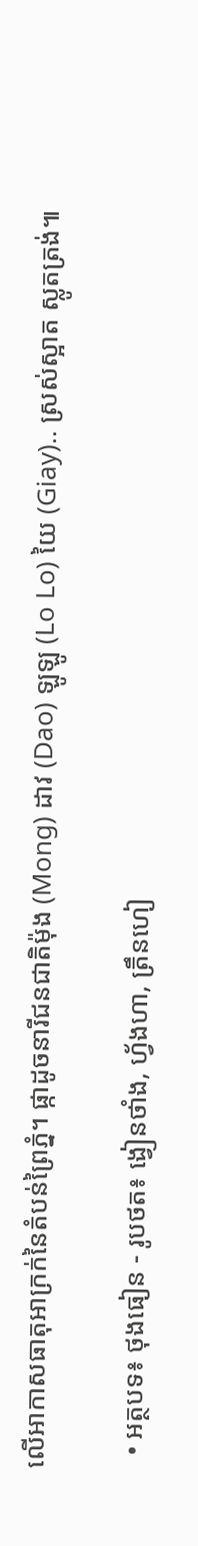លើអាកាសធាតុអាក្រក់នៃតំបន់ព្រៃភ្នំ។ ផ្កាដូចនារីជនជាតិម៉ុង (Mong) ដាវ (Dao) ឡូឡូ (Lo Lo) យៃ (Giay).. ស្រស់ស្អាត ស្លូតត្រង់៕

  • អត្ថបទ៖ ថុងធៀន - រូបថត៖ ង្វៀនថាំង, ហ្វ័ងហា, ត្រឹនហៀ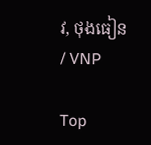វ, ថុងធៀន / VNP

Top